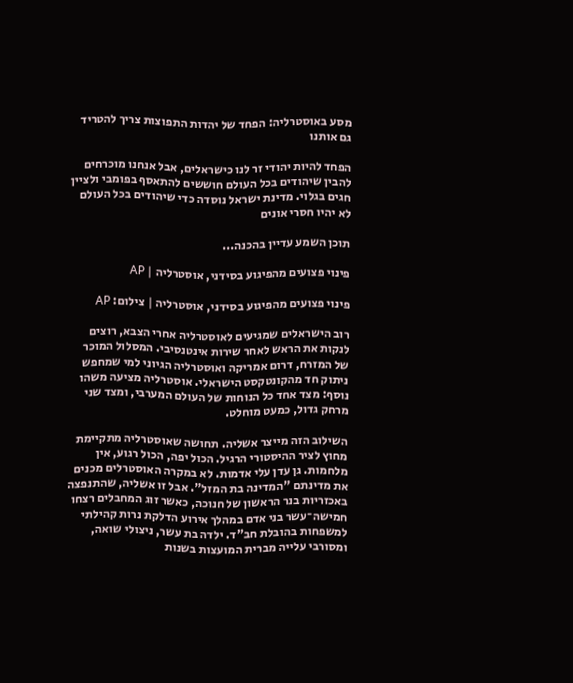מסע באוסטרליה: הפחד של יהדות התפוצות צריך להטריד גם אותנו

הפחד להיות יהודי זר לנו כישראלים, אבל אנחנו מוכרחים להבין שיהודים בכל העולם חוששים להתאסף בפומבי ולציין חגים בגלוי. מדינת ישראל נוסדה כדי שיהודים בכל העולם לא יהיו חסרי אונים

תוכן השמע עדיין בהכנה...

פינוי פצועים מהפיגוע בסידני, אוסטרליה | AP

פינוי פצועים מהפיגוע בסידני, אוסטרליה | צילום: AP

רוב הישראלים שמגיעים לאוסטרליה אחרי הצבא, רוצים לנקות את הראש לאחר שירות אינטנסיבי. המסלול המוכר של המזרח, דרום אמריקה ואוסטרליה הגיוני למי שמחפש ניתוק חד מהקונטקסט הישראלי. אוסטרליה מציעה משהו נוסף: מצד אחד כל הנוחות של העולם המערבי, ומצד שני מרחק גדול, כמעט מוחלט.

השילוב הזה מייצר אשליה. תחושה שאוסטרליה מתקיימת מחוץ לציר ההיסטורי הרגיל. הכול יפה, הכול רגוע, אין מלחמות. גן עדן עלי אדמות. לא במקרה האוסטרלים מכנים את מדינתם "המדינה בת המזל". אבל זו אשליה, שהתנפצה באכזריות בנר הראשון של חנוכה, כאשר זוג המחבלים רצחו חמישה־עשר בני אדם במהלך אירוע הדלקת נרות קהילתי למשפחות בהובלת חב"ד. ילדה בת עשר, ניצולי שואה, ומסורבי עלייה מברית המועצות בשנות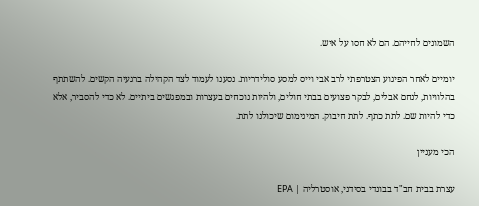השמונים לחייהם. הם לא חסו על איש.

יומיים לאחר הפיגוע הצטרפתי לרב אבי וייס למסע סולידריות. נסענו לעמוד לצד הקהילה ברגעיה הקשים. להשתתף בהלוויות, לנחם אבלים, לבקר פצועים בבתי חולים, ולהיות נוכחים בעצרות ובמפגשים ביתיים. לא כדי להסביר, אלא כדי להיות שם. לתת כתף. לתת חיבוק. המינימום שיכולנו לתת.

הכי מעניין

עצרת בבית חב"ד בבונדי בסידני, אוסטרליה | EPA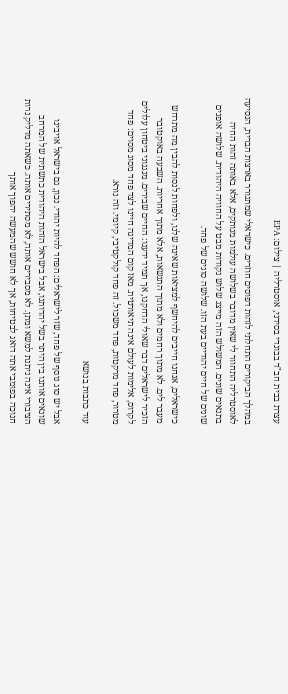עצרת בבית חב"ד בבונדי בסידני, אוסטרליה | צילום: EPA

במהלך הביקורים התחלתי לזהות דפוסים חוזרים. כישראלי שמתגורר בארצות הברית, הנסיעה לאוסטרליה התחוור לי שאין מדובר בשלושה עולמות מנותקים, אלא באותה זהות החיה בתנאים שונים. המשולש הזה מייצג שלוש נקודות מבט על החוויה היהודית. שלושה אופנים שונים של חיים יהודיים בעת הזו. שלושה סוגים של פחד.

כישראלים, אנחנו חייבים להיחשף למציאות שאינה שלנו, ולפחות לנסות להבין מה מתרחש מעבר לים. לא מתוך רחמים ולא מתוך התנשאות, אלא מתוך אחריות. השבעה באוקטובר הזכיר לישראלים דבר שאולי הדחקנו, אך תמיד ידענו: החיים שבירים. מנגנוני ביטחון עלולים לקרוס, אלימות לעולם אינה תיאורטית. מאז קום המדינה חיינו לצד פחד מסוג מסוים: פחד מטרור, פחד מרקטות, פחד משכול. זה פחד קולקטיבי, קיומי. וזה נורא.

עוד כתבות בנושא

אבל יש סוג נוסף של פחד, שזר לישראלים: הפחד להיות יהודי. נכון, גם בישראל אויבינו שונאים אותנו בין היתר בשל יהדותנו, אבל בישראל הזהות היהודית כתשתית של המרחב הציבורי אינה ניתנת למשא ומתן. לא מסבירים אותה, לא מסתירים אותה. כשאתה מדליק נרות חנוכה בפומבי אתה דואג לבטיחות, אך לא חושש שהמעשה יהפוך אותך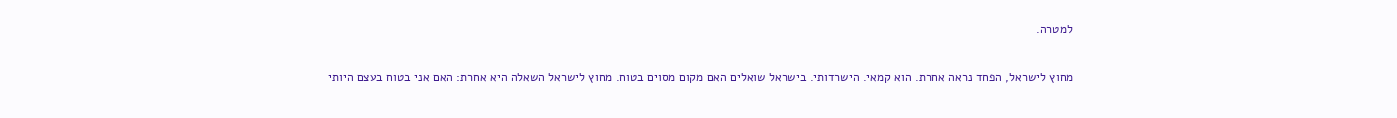למטרה.

מחוץ לישראל, הפחד נראה אחרת. הוא קמאי. הישרדותי. בישראל שואלים האם מקום מסוים בטוח. מחוץ לישראל השאלה היא אחרת: האם אני בטוח בעצם היותי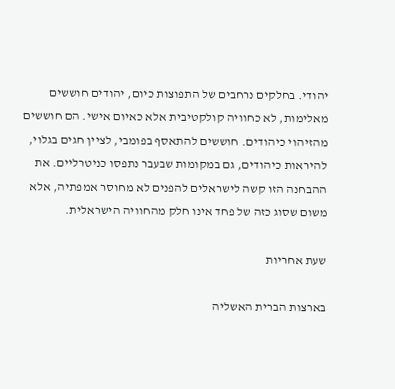יהודי. בחלקים נרחבים של התפוצות כיום, יהודים חוששים מאלימות, לא כחוויה קולקטיבית אלא כאיום אישי. הם חוששים מהזיהוי כיהודים. חוששים להתאסף בפומבי, לציין חגים בגלוי, להיראות כיהודים, גם במקומות שבעבר נתפסו כניטרליים. את ההבחנה הזו קשה לישראלים להפנים לא מחוסר אמפתיה, אלא משום שסוג כזה של פחד אינו חלק מהחוויה הישראלית.

שעת אחריות

בארצות הברית האשליה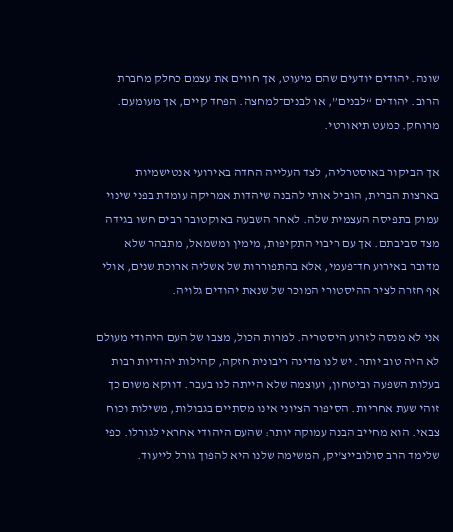שונה. יהודים יודעים שהם מיעוט, אך חווים את עצמם כחלק מחברת הרוב. יהודים “לבנים”, או לבנים־למחצה. הפחד קיים, אך מעומעם. מרוחק. כמעט תיאורטי.

אך הביקור באוסטרליה, לצד העלייה החדה באירועי אנטישמיות בארצות הברית, הוביל אותי להבנה שיהדות אמריקה עומדת בפני שינוי עמוק בתפיסה העצמית שלה. לאחר השבעה באוקטובר רבים חשו בגידה מצד סביבתם. אך עם ריבוי התקיפות, מימין ומשמאל, מתבהר שלא מדובר באירוע חד־פעמי, אלא בהתפוררות של אשליה ארוכת שנים, אולי אף חזרה לציר ההיסטורי המוכר של שנאת יהודים גלויה.

אני לא מנסה לזרוע היסטריה. למרות הכול, מצבו של העם היהודי מעולם לא היה טוב יותר. יש לנו מדינה ריבונית חזקה, קהילות יהודיות רבות בעלות השפעה וביטחון, ועוצמה שלא הייתה לנו בעבר. דווקא משום כך זוהי שעת אחריות. הסיפור הציוני אינו מסתיים בגבולות, משילות וכוח צבאי. הוא מחייב הבנה עמוקה יותר: שהעם היהודי אחראי לגורלו. כפי שלימד הרב סולובייצ'יק, המשימה שלנו היא להפוך גורל לייעוד.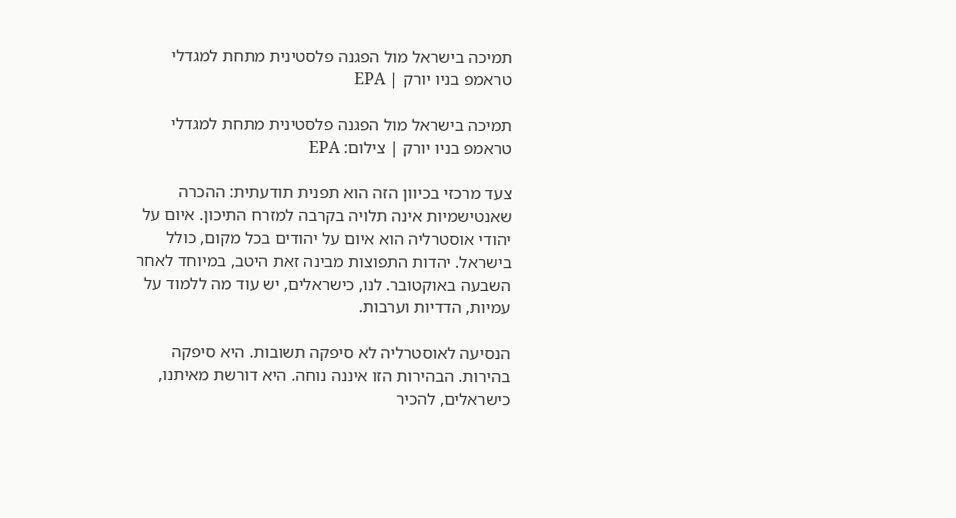תמיכה בישראל מול הפגנה פלסטינית מתחת למגדלי טראמפ בניו יורק | EPA

תמיכה בישראל מול הפגנה פלסטינית מתחת למגדלי טראמפ בניו יורק | צילום: EPA

צעד מרכזי בכיוון הזה הוא תפנית תודעתית: ההכרה שאנטישמיות אינה תלויה בקרבה למזרח התיכון. איום על יהודי אוסטרליה הוא איום על יהודים בכל מקום, כולל בישראל. יהדות התפוצות מבינה זאת היטב, במיוחד לאחר השבעה באוקטובר. לנו, כישראלים, יש עוד מה ללמוד על עמיות, הדדיות וערבות.

הנסיעה לאוסטרליה לא סיפקה תשובות. היא סיפקה בהירות. הבהירות הזו איננה נוחה. היא דורשת מאיתנו, כישראלים, להכיר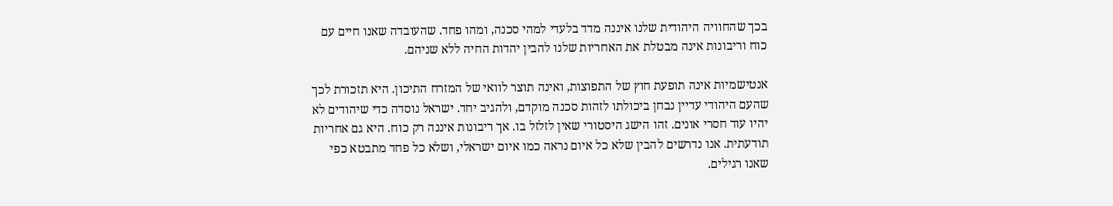בכך שהחוויה היהודית שלנו איננה מדד בלעדי למהי סכנה, ומהו פחד. שהעובדה שאנו חיים עם כוח וריבונות אינה מבטלת את האחריות שלנו להבין יהדות החיה ללא שניהם.

אנטישמיות אינה תופעת חוץ של התפוצות, ואינה תוצר לוואי של המזרח התיכון. היא תזכורת לכך שהעם היהודי עדיין נבחן ביכולתו לזהות סכנה מוקדם, ולהגיב יחד. ישראל נוסדה כדי שיהודים לא יהיו עוד חסרי אונים. זהו הישג היסטורי שאין לזלזל בו. אך ריבונות איננה רק כוח. היא גם אחריות תודעתית. אנו נדרשים להבין שלא כל איום נראה כמו איום ישראלי, ושלא כל פחד מתבטא כפי שאנו רגילים.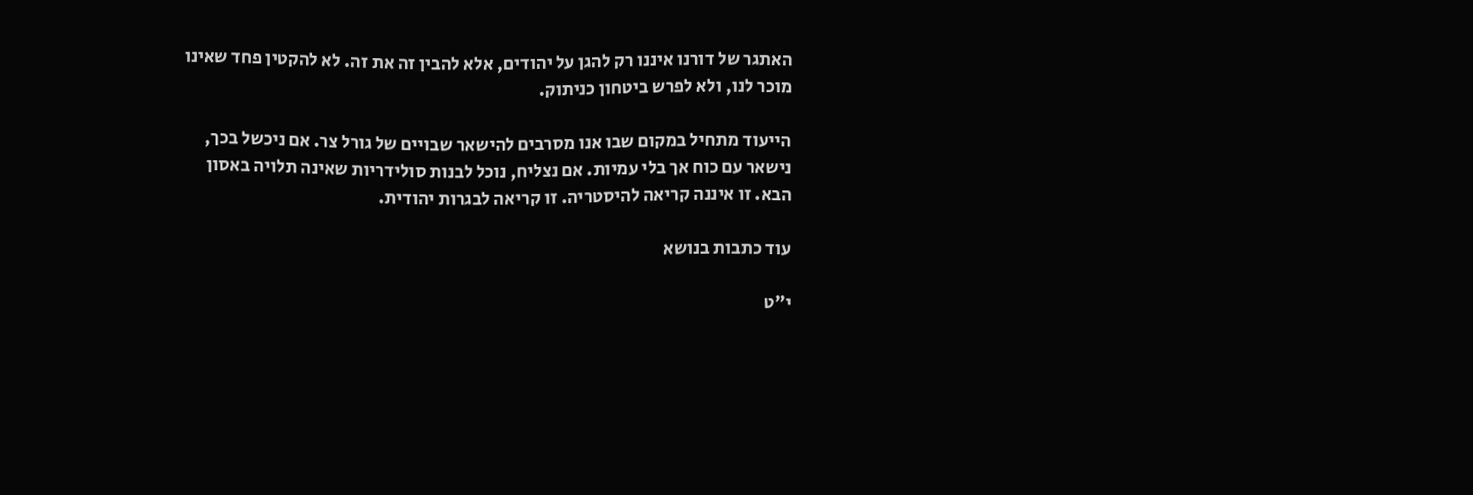האתגר של דורנו איננו רק להגן על יהודים, אלא להבין זה את זה. לא להקטין פחד שאינו מוכר לנו, ולא לפרש ביטחון כניתוק.

הייעוד מתחיל במקום שבו אנו מסרבים להישאר שבויים של גורל צר. אם ניכשל בכך, נישאר עם כוח אך בלי עמיות. אם נצליח, נוכל לבנות סולידריות שאינה תלויה באסון הבא. זו איננה קריאה להיסטריה. זו קריאה לבגרות יהודית.

עוד כתבות בנושא

י"ט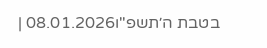בטבת ה׳תשפ"ו08.01.2026 |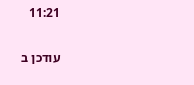11:21

עודכן ב